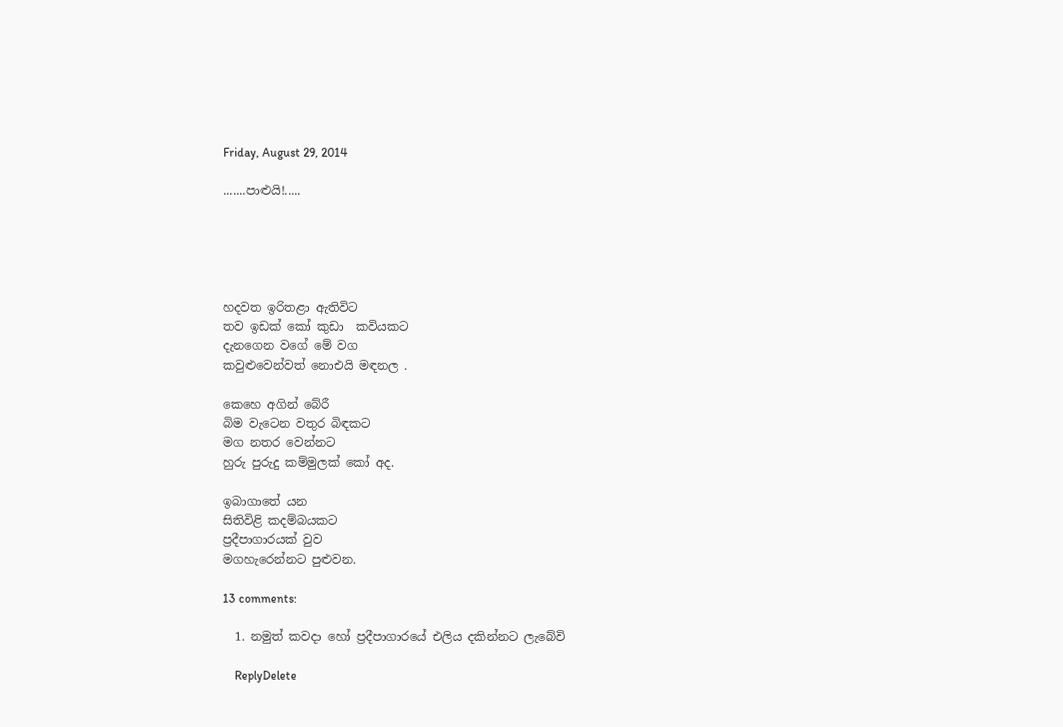Friday, August 29, 2014

.......පාළුයි!.....





හදවත ඉරිතළා ඇතිවිට
තව ඉඩක් කෝ කුඩා  කවියකට
දැනගෙන වගේ මේ වග
කවුළුවෙන්වත් නොඑයි මඳනල .

කෙහෙ අගින් බේරී
බිම වැටෙන වතුර බිඳකට
මග නතර වෙන්නට
හුරු පුරුදු කම්මුලක් කෝ අද.

ඉබාගාතේ යන
සිතිවිළි කදම්බයකට
ප්‍රදීපාගාරයක් වුව
මගහැරෙන්නට පුළුවන.

13 comments:

  1. නමුත් කවදා හෝ ප්‍රදීපාගාරයේ එලිය දකින්නට ලැබේවි

    ReplyDelete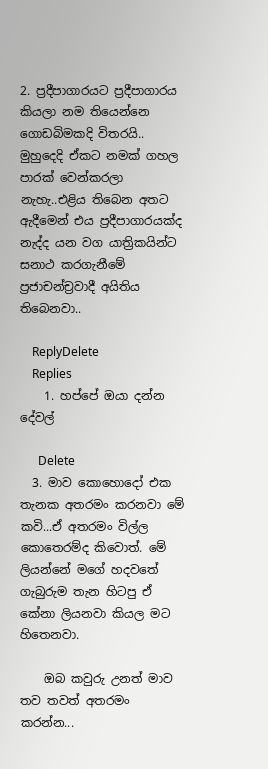2. ප්‍රදීපාගාරයට ප්‍රදීපාගාරය කියලා නම තියෙන්නෙ ගොඩබිමකදි විතරයි.. මුහුදෙදි ඒකට නමක් ගහල පාරක් වෙන්කරලා නැහැ..එළිය තිබෙන අතට ඇදීමෙන් එය ප්‍රදීපාගාරයක්ද නැද්ද යන වග යාත්‍රිකයින්ට සනාථ කරගැනීමේ ප්‍රජාචන්ච්‍රවාදී අයිතිය තිබෙනවා..

    ReplyDelete
    Replies
    1. හප්පේ ඔයා දන්න දේවල්

      Delete
  3. මාව කොහොදෝ එක තැනක අතරමං කරනවා මේ කවි...ඒ අතරමං විල්ල කොතෙරම්ද කිවොත්. මේ ලියන්නේ මගේ හදවතේ ගැබුරුම තැන හිටපු ඒ කේනා ලියනවා කියල මට හිතෙනවා.

    ඔබ කවුරු උනත් මාව තව තවත් අතරමං කරන්න...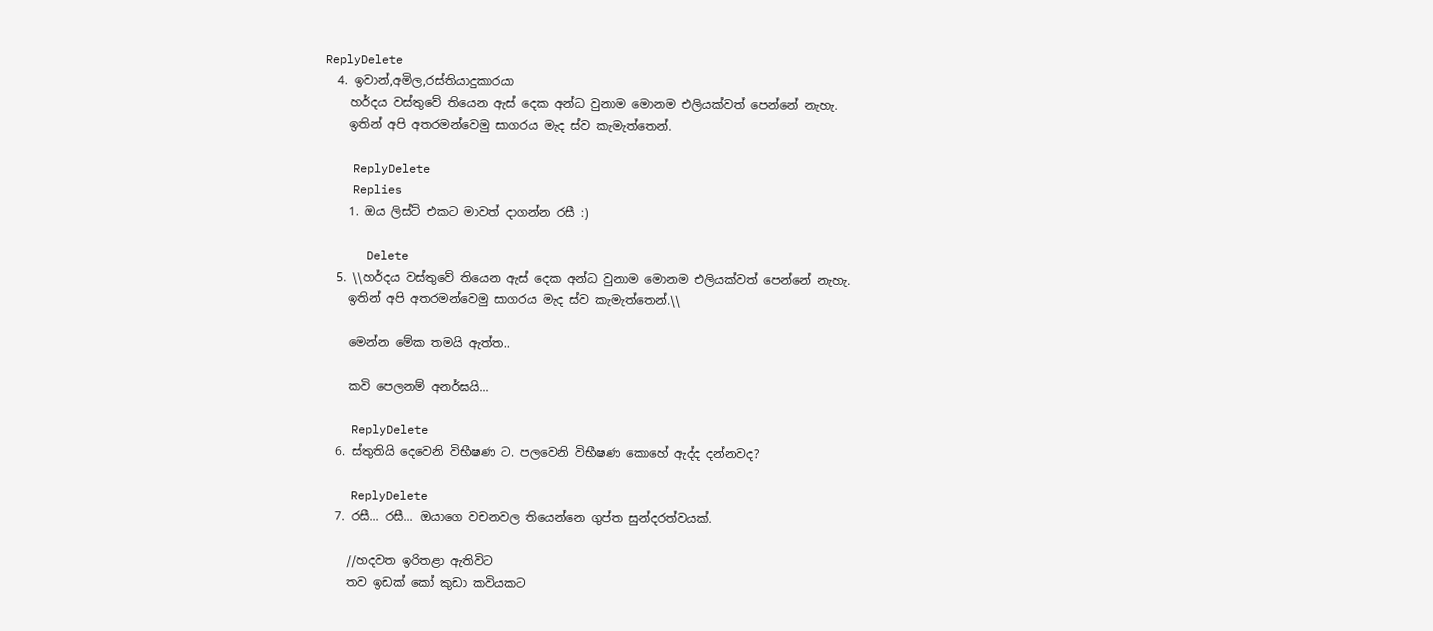ReplyDelete
  4. ඉවාන්,අමිල,රස්තියාදුකාරයා
    හර්දය වස්තුවේ තියෙන ඇස් දෙක අන්ධ වුනාම මොනම එලියක්වත් පෙන්නේ නැහැ.
    ඉතින් අපි අතරමන්වෙමු සාගරය මැද ස්ව කැමැත්තෙන්.

    ReplyDelete
    Replies
    1. ඔය ලිස්ට් එකට මාවත් දාගන්න රසී :)

      Delete
  5. \\හර්දය වස්තුවේ තියෙන ඇස් දෙක අන්ධ වුනාම මොනම එලියක්වත් පෙන්නේ නැහැ.
    ඉතින් අපි අතරමන්වෙමු සාගරය මැද ස්ව කැමැත්තෙන්.\\

    මෙන්න මේක තමයි ඇත්ත..

    කවි පෙලනම් අනර්ඝයි...

    ReplyDelete
  6. ස්තුතියි දෙවෙනි විභීෂණ ට. පලවෙනි විභීෂණ කොහේ ඇද්ද දන්නවද?

    ReplyDelete
  7. රසී... රසී... ඔයාගෙ වචනවල තියෙන්නෙ ගුප්ත සුන්දරත්වයක්.

    //හදවත ඉරිතළා ඇතිවිට
    තව ඉඩක් කෝ කුඩා කවියකට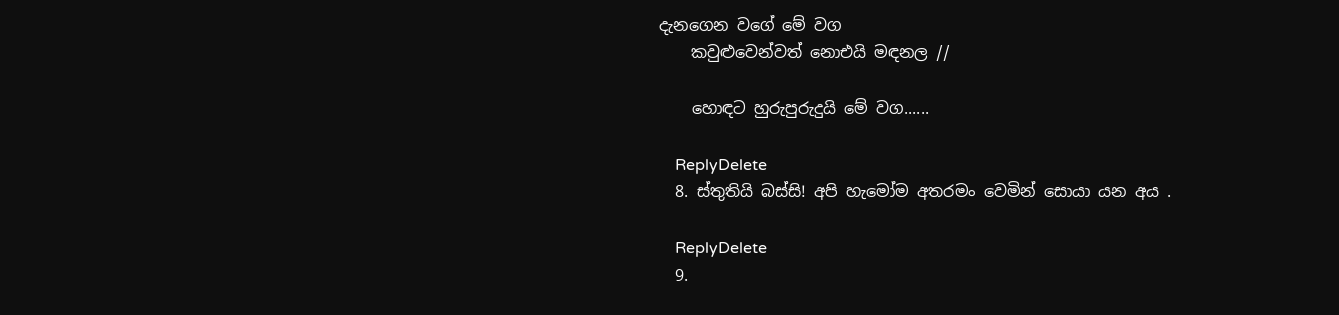දැනගෙන වගේ මේ වග
    කවුළුවෙන්වත් නොඑයි මඳනල //

    හොඳට හුරුපුරුදුයි මේ වග......

    ReplyDelete
  8. ස්තුතියි බස්සි! අපි හැමෝම අතරමං වෙමින් සොයා යන අය .

    ReplyDelete
  9.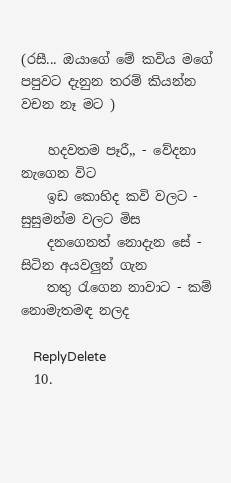(රසී... ඔයාගේ මේ කවිය මගේ පපුවට දැනුන තරම් කියන්න වචන නෑ මට )

    හදවතම පෑරී,, - වේදනා නැගෙන විට
    ඉඩ කොහිද කවි වලට - සුසුමන්ම වලට මිස
    දනගෙනත් නොදැන සේ - සිටින අයවලුන් ගැන
    තතු රැගෙන නාවාට - කම් නොමැතමඳ නලද

    ReplyDelete
  10.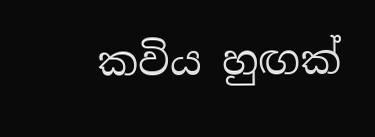කවිය හුඟක්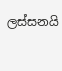ලස්සනයි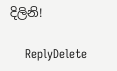දිලිනි!

    ReplyDelete